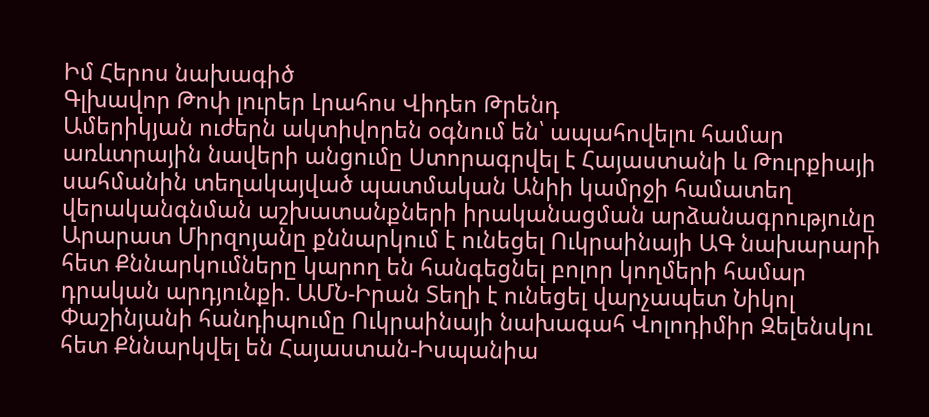Իմ Հերոս նախագիծ
Գլխավոր Թոփ լուրեր Լրահոս Վիդեո Թրենդ
Ամերիկյան ուժերն ակտիվորեն օգնում են՝ ապահովելու համար առևտրային նավերի անցումը Ստորագրվել է Հայաստանի և Թուրքիայի սահմանին տեղակայված պատմական Անիի կամրջի համատեղ վերականգնման աշխատանքների իրականացման արձանագրությունը Արարատ Միրզոյանը քննարկում է ունեցել Ուկրաինայի ԱԳ նախարարի հետ Քննարկումները կարող են հանգեցնել բոլոր կողմերի համար դրական արդյունքի. ԱՄՆ-Իրան Տեղի է ունեցել վարչապետ Նիկոլ Փաշինյանի հանդիպումը Ուկրաինայի նախագահ Վոլոդիմիր Զելենսկու հետ Քննարկվել են Հայաստան-Իսպանիա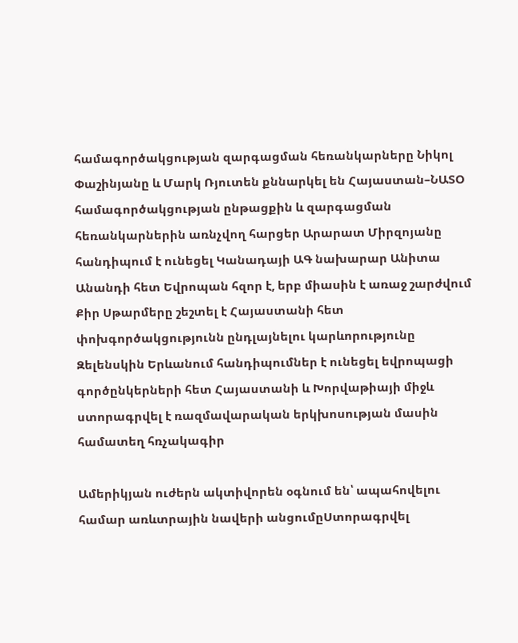համագործակցության զարգացման հեռանկարները Նիկոլ Փաշինյանը և Մարկ Ռյուտեն քննարկել են Հայաստան–ՆԱՏՕ համագործակցության ընթացքին և զարգացման հեռանկարներին առնչվող հարցեր Արարատ Միրզոյանը հանդիպում է ունեցել Կանադայի ԱԳ նախարար Անիտա Անանդի հետ Եվրոպան հզոր է, երբ միասին է առաջ շարժվում Քիր Սթարմերը շեշտել է Հայաստանի հետ փոխգործակցությունն ընդլայնելու կարևորությունը Զելենսկին Երևանում հանդիպումներ է ունեցել եվրոպացի գործընկերների հետ Հայաստանի և Խորվաթիայի միջև ստորագրվել է ռազմավարական երկխոսության մասին համատեղ հռչակագիր

Ամերիկյան ուժերն ակտիվորեն օգնում են՝ ապահովելու համար առևտրային նավերի անցումըՍտորագրվել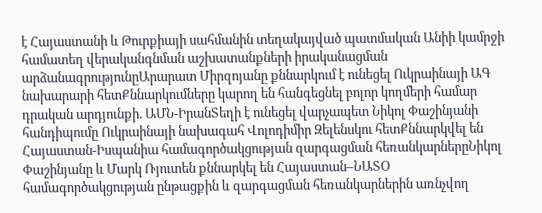է Հայաստանի և Թուրքիայի սահմանին տեղակայված պատմական Անիի կամրջի համատեղ վերականգնման աշխատանքների իրականացման արձանագրությունըԱրարատ Միրզոյանը քննարկում է ունեցել Ուկրաինայի ԱԳ նախարարի հետՔննարկումները կարող են հանգեցնել բոլոր կողմերի համար դրական արդյունքի. ԱՄՆ-ԻրանՏեղի է ունեցել վարչապետ Նիկոլ Փաշինյանի հանդիպումը Ուկրաինայի նախագահ Վոլոդիմիր Զելենսկու հետՔննարկվել են Հայաստան-Իսպանիա համագործակցության զարգացման հեռանկարներըՆիկոլ Փաշինյանը և Մարկ Ռյուտեն քննարկել են Հայաստան–ՆԱՏՕ համագործակցության ընթացքին և զարգացման հեռանկարներին առնչվող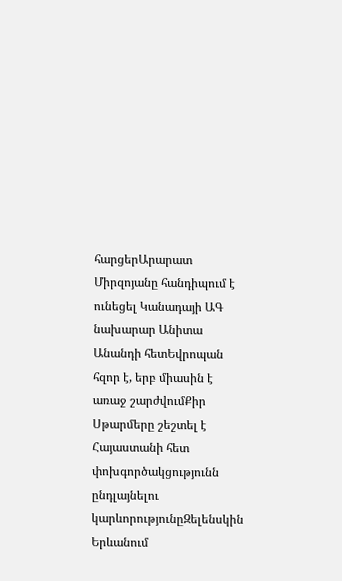հարցերԱրարատ Միրզոյանը հանդիպում է ունեցել Կանադայի ԱԳ նախարար Անիտա Անանդի հետԵվրոպան հզոր է, երբ միասին է առաջ շարժվումՔիր Սթարմերը շեշտել է Հայաստանի հետ փոխգործակցությունն ընդլայնելու կարևորությունըԶելենսկին Երևանում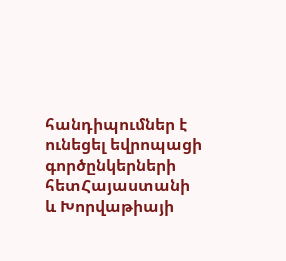հանդիպումներ է ունեցել եվրոպացի գործընկերների հետՀայաստանի և Խորվաթիայի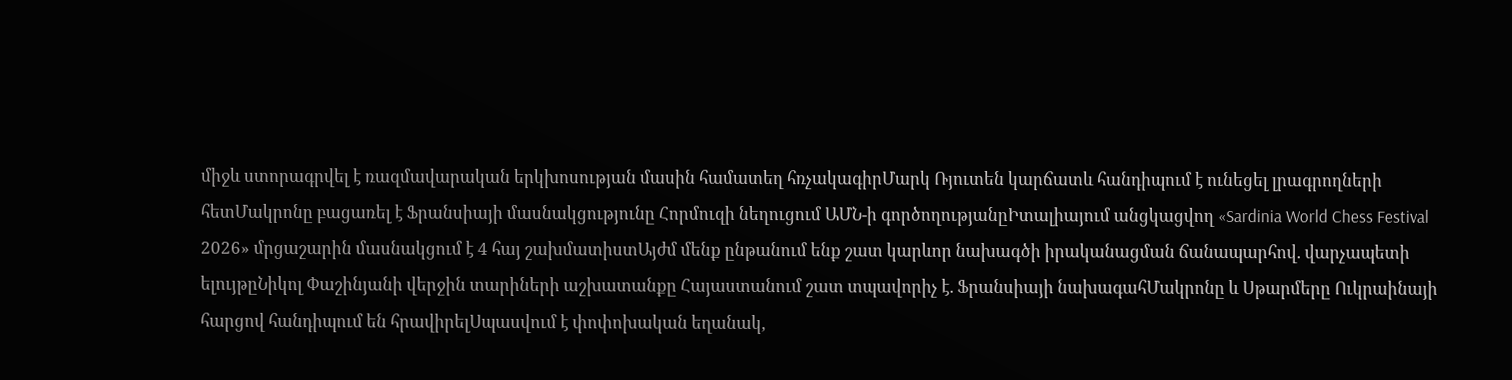միջև ստորագրվել է ռազմավարական երկխոսության մասին համատեղ հռչակագիրՄարկ Ռյուտեն կարճատև հանդիպում է ունեցել լրագրողների հետՄակրոնը բացառել է Ֆրանսիայի մասնակցությունը Հորմուզի նեղուցում ԱՄՆ-ի գործողությանըԻտալիայում անցկացվող «Sardinia World Chess Festival 2026» մրցաշարին մասնակցում է 4 հայ շախմատիստԱյժմ մենք ընթանում ենք շատ կարևոր նախագծի իրականացման ճանապարհով. վարչապետի ելույթըՆիկոլ Փաշինյանի վերջին տարիների աշխատանքը Հայաստանում շատ տպավորիչ է. Ֆրանսիայի նախագահՄակրոնը և Սթարմերը Ուկրաինայի հարցով հանդիպում են հրավիրելՍպասվում է փոփոխական եղանակ,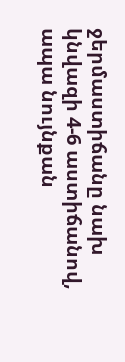ջերմաստիճանը նախ կնվազի 4-6 աստիճանով, ապա նույնքան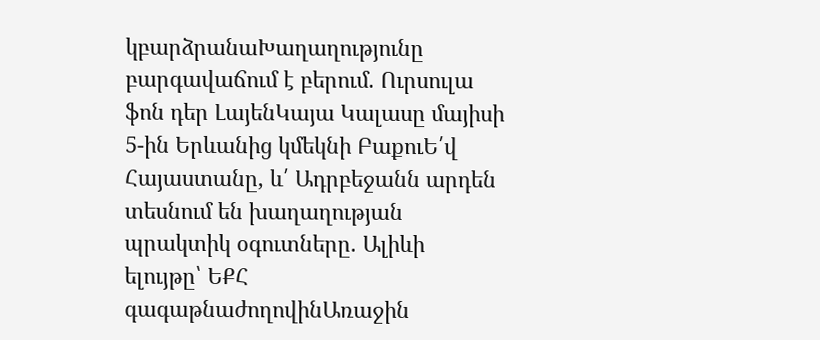կբարձրանաԽաղաղությունը բարգավաճում է բերում. Ուրսուլա ֆոն դեր ԼայենԿայա Կալասը մայիսի 5-ին Երևանից կմեկնի ԲաքուԵ՛վ Հայաստանը, և՛ Ադրբեջանն արդեն տեսնում են խաղաղության պրակտիկ օգուտները. Ալիևի ելույթը՝ ԵՔՀ գագաթնաժողովինԱռաջին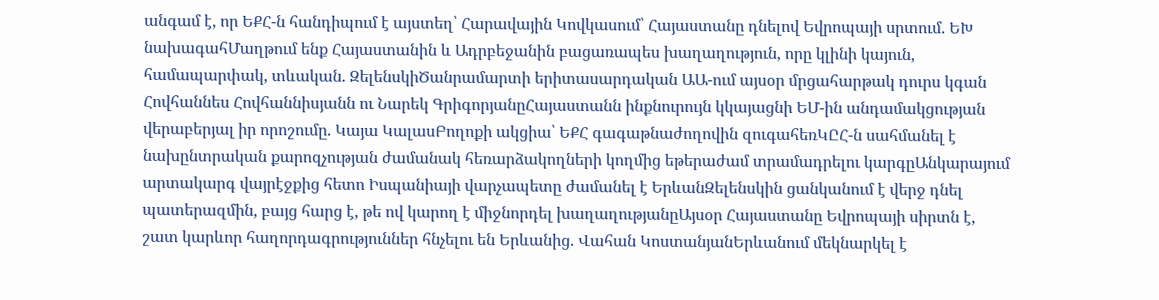անգամ է, որ ԵՔՀ-ն հանդիպում է այստեղ՝ Հարավային Կովկասում՝ Հայաստանը դնելով Եվրոպայի սրտում. ԵԽ նախագահՄաղթում ենք Հայաստանին և Ադրբեջանին բացառապես խաղաղություն, որը կլինի կայուն, համապարփակ, տևական. ԶելենսկիԾանրամարտի երիտասարդական ԱԱ-ում այսօր մրցահարթակ դուրս կգան Հովհաննես Հովհաննիսյանն ու Նարեկ ԳրիգորյանըՀայաստանն ինքնուրույն կկայացնի ԵՄ-ին անդամակցության վերաբերյալ իր որոշումը. Կայա ԿալասԲողոքի ակցիա՝ ԵՔՀ գագաթնաժողովին զուգահեռԿԸՀ-ն սահմանել է նախընտրական քարոզչության ժամանակ հեռարձակողների կողմից եթերաժամ տրամադրելու կարգըԱնկարայում արտակարգ վայրէջքից հետո Իսպանիայի վարչապետը ժամանել է ԵրևանԶելենսկին ցանկանում է վերջ դնել պատերազմին, բայց հարց է, թե ով կարող է միջնորդել խաղաղությանըԱյսօր Հայաստանը Եվրոպայի սիրտն է, շատ կարևոր հաղորդագրություններ հնչելու են Երևանից. Վահան ԿոստանյանԵրևանում մեկնարկել է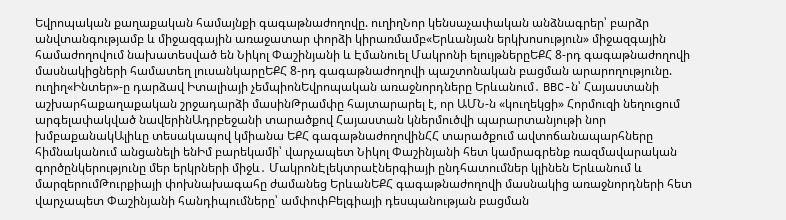Եվրոպական քաղաքական համայնքի գագաթնաժողովը. ուղիղՆոր կենսաչափական անձնագրեր՝ բարձր անվտանգությամբ և միջազգային առաջատար փորձի կիրառմամբ«Երևանյան երկխոսություն» միջազգային համաժողովում նախատեսված են Նիկոլ Փաշինյանի և Էմանուել Մակրոնի ելույթներըԵՔՀ 8-րդ գագաթնաժողովի մասնակիցների համատեղ լուսանկարըԵՔՀ 8-րդ գագաթնաժողովի պաշտոնական բացման արարողությունը. ուղիղ«Ինտեր»-ը դարձավ Իտալիայի չեմպիոնԵվրոպական առաջնորդները Երևանում․ BBC-ն՝ Հայաստանի աշխարհաքաղաքական շրջադարձի մասինԹրամփը հայտարարել է, որ ԱՄՆ-ն «կուղեկցի» Հորմուզի նեղուցում արգելափակված նավերինԱդրբեջանի տարածքով Հայաստան կներմուծվի պարարտանյութի նոր խմբաքանակԱլիևը տեսակապով կմիանա ԵՔՀ գագաթնաժողովինՀՀ տարածքում ավտոճանապարհները հիմնականում անցանելի ենԻմ բարեկամի՝ վարչապետ Նիկոլ Փաշինյանի հետ կամրագրենք ռազմավարական գործընկերությունը մեր երկրների միջև․ ՄակրոնԷլեկտրաէներգիայի ընդհատումներ կլինեն Երևանում և մարզերումԹուրքիայի փոխնախագահը ժամանեց ԵրևանԵՔՀ գագաթնաժողովի մասնակից առաջնորդների հետ վարչապետ Փաշինյանի հանդիպումները՝ ամփոփԲելգիայի դեսպանության բացման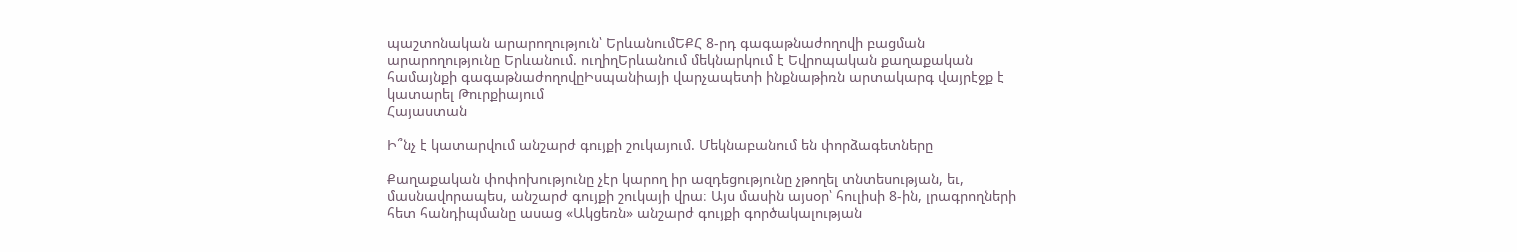պաշտոնական արարողություն՝ ԵրևանումԵՔՀ 8-րդ գագաթնաժողովի բացման արարողությունը Երևանում. ուղիղԵրևանում մեկնարկում է Եվրոպական քաղաքական համայնքի գագաթնաժողովըԻսպանիայի վարչապետի ինքնաթիռն արտակարգ վայրէջք է կատարել Թուրքիայում
Հայաստան

Ի՞նչ է կատարվում անշարժ գույքի շուկայում. Մեկնաբանում են փորձագետները

Քաղաքական փոփոխությունը չէր կարող իր ազդեցությունը չթողել տնտեսության, եւ, մասնավորապես, անշարժ գույքի շուկայի վրա։ Այս մասին այսօր՝ հուլիսի 8-ին, լրագրողների հետ հանդիպմանը ասաց «Ակցեռն» անշարժ գույքի գործակալության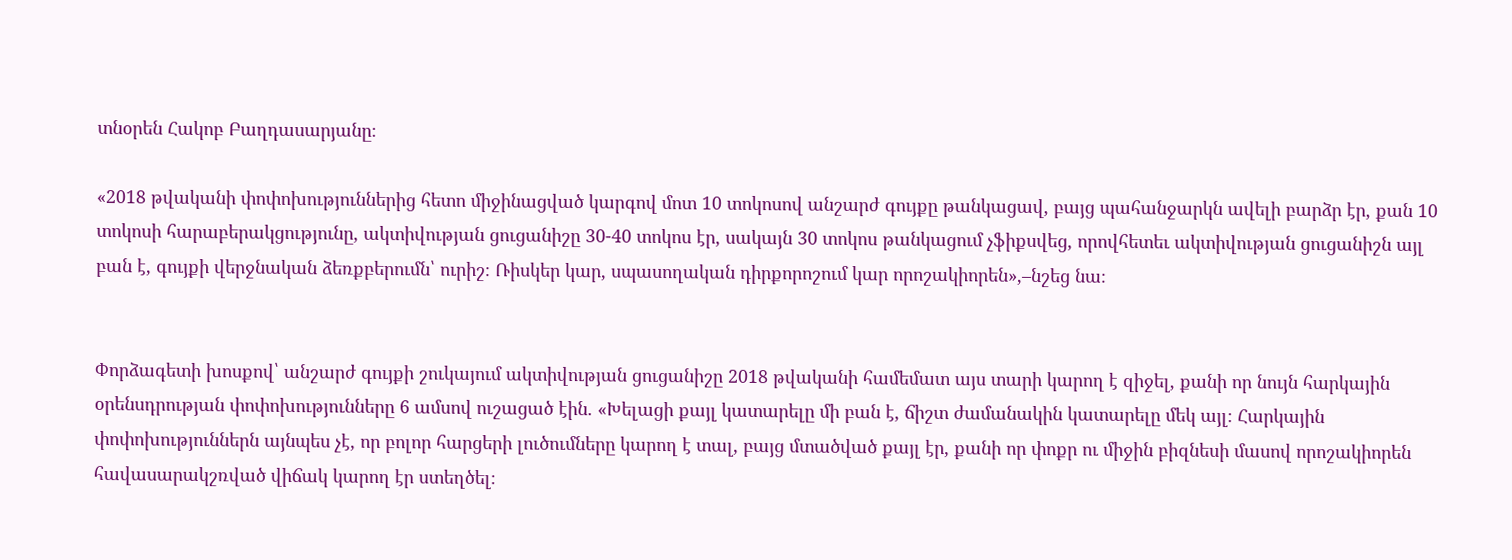տնօրեն Հակոբ Բաղդասարյանը։

«2018 թվականի փոփոխություններից հետո միջինացված կարգով մոտ 10 տոկոսով անշարժ գույքը թանկացավ, բայց պահանջարկն ավելի բարձր էր, քան 10 տոկոսի հարաբերակցությունը, ակտիվության ցուցանիշը 30-40 տոկոս էր, սակայն 30 տոկոս թանկացում չֆիքսվեց, որովհետեւ ակտիվության ցուցանիշն այլ բան է, գույքի վերջնական ձեռքբերումն՝ ուրիշ։ Ռիսկեր կար, սպասողական դիրքորոշում կար որոշակիորեն»,–նշեց նա։


Փորձագետի խոսքով՝ անշարժ գույքի շուկայում ակտիվության ցուցանիշը 2018 թվականի համեմատ այս տարի կարող է զիջել, քանի որ նույն հարկային օրենսդրության փոփոխությունները 6 ամսով ուշացած էին. «Խելացի քայլ կատարելը մի բան է, ճիշտ ժամանակին կատարելը մեկ այլ։ Հարկային փոփոխություններն այնպես չէ, որ բոլոր հարցերի լուծումները կարող է տալ, բայց մտածված քայլ էր, քանի որ փոքր ու միջին բիզնեսի մասով որոշակիորեն հավասարակշռված վիճակ կարող էր ստեղծել։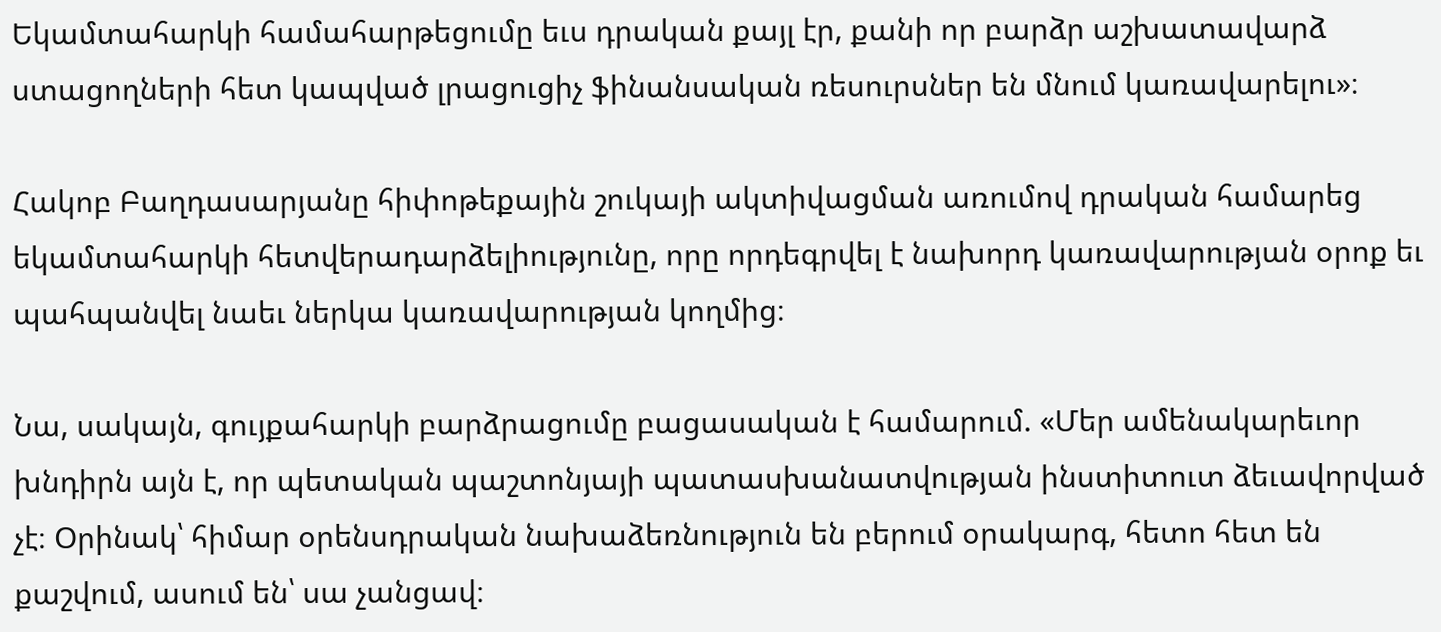Եկամտահարկի համահարթեցումը եւս դրական քայլ էր, քանի որ բարձր աշխատավարձ ստացողների հետ կապված լրացուցիչ ֆինանսական ռեսուրսներ են մնում կառավարելու»։

Հակոբ Բաղդասարյանը հիփոթեքային շուկայի ակտիվացման առումով դրական համարեց եկամտահարկի հետվերադարձելիությունը, որը որդեգրվել է նախորդ կառավարության օրոք եւ պահպանվել նաեւ ներկա կառավարության կողմից։

Նա, սակայն, գույքահարկի բարձրացումը բացասական է համարում. «Մեր ամենակարեւոր խնդիրն այն է, որ պետական պաշտոնյայի պատասխանատվության ինստիտուտ ձեւավորված չէ։ Օրինակ՝ հիմար օրենսդրական նախաձեռնություն են բերում օրակարգ, հետո հետ են քաշվում, ասում են՝ սա չանցավ։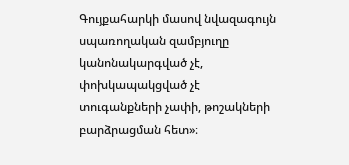Գույքահարկի մասով նվազագույն սպառողական զամբյուղը կանոնակարգված չէ, փոխկապակցված չէ տուգանքների չափի, թոշակների բարձրացման հետ»։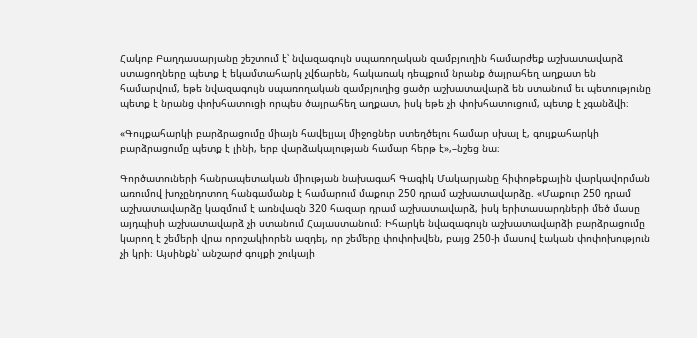Հակոբ Բաղդասարյանը շեշտում է՝ նվազագույն սպառողական զամբյուղին համարժեք աշխատավարձ ստացողները պետք է եկամտահարկ չվճարեն, հակառակ դեպքում նրանք ծայրահեղ աղքատ են համարվում, եթե նվազագույն սպառողական զամբյուղից ցածր աշխատավարձ են ստանում եւ պետությունը պետք է նրանց փոխհատուցի որպես ծայրահեղ աղքատ, իսկ եթե չի փոխհատուցում, պետք է չգանձվի։

«Գույքահարկի բարձրացումը միայն հավելյալ միջոցներ ստեղծելու համար սխալ է, գույքահարկի բարձրացումը պետք է լինի, երբ վարձակալության համար հերթ է»,–նշեց նա։

Գործատուների հանրապետական միության նախագահ Գագիկ Մակարյանը հիփոթեքային վարկավորման առումով խոչընդոտող հանգամանք է համարում մաքուր 250 դրամ աշխատավարձը. «Մաքուր 250 դրամ աշխատավարձը կազմում է առնվազն 320 հազար դրամ աշխատավարձ, իսկ երիտասարդների մեծ մասը այդպիսի աշխատավարձ չի ստանում Հայաստանում։ Իհարկե նվազագույն աշխատավարձի բարձրացումը կարող է շեմերի վրա որոշակիորեն ազդել, որ շեմերը փոփոխվեն, բայց 250-ի մասով էական փոփոխություն չի կրի։ Այսինքն՝ անշարժ գույքի շուկայի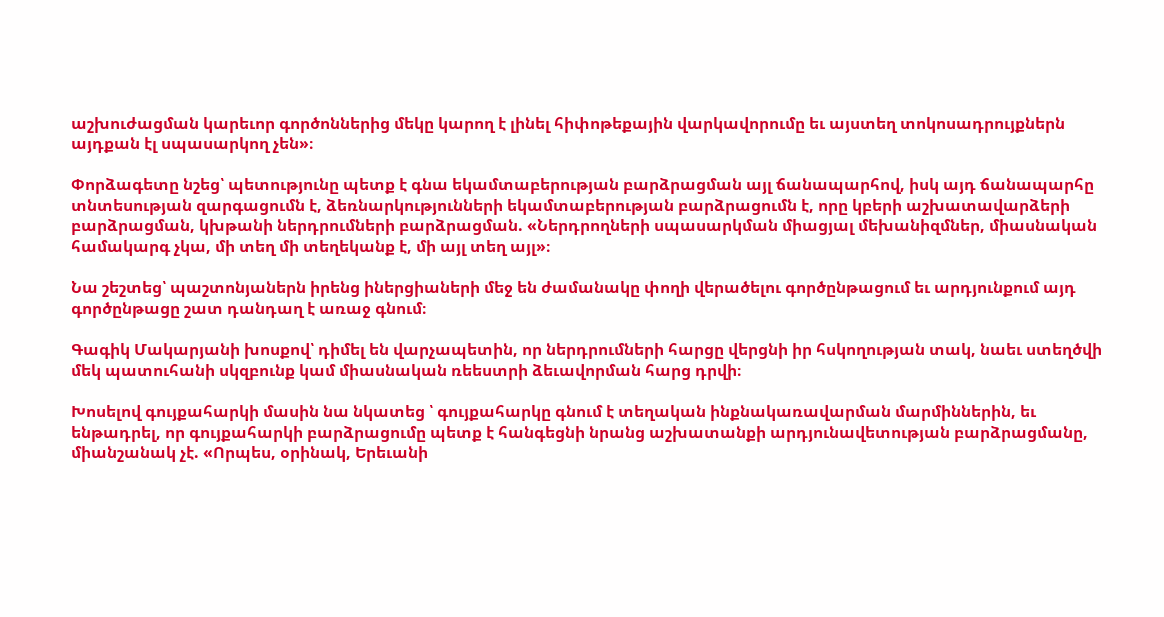աշխուժացման կարեւոր գործոններից մեկը կարող է լինել հիփոթեքային վարկավորումը եւ այստեղ տոկոսադրույքներն այդքան էլ սպասարկող չեն»։

Փորձագետը նշեց՝ պետությունը պետք է գնա եկամտաբերության բարձրացման այլ ճանապարհով, իսկ այդ ճանապարհը տնտեսության զարգացումն է, ձեռնարկությունների եկամտաբերության բարձրացումն է, որը կբերի աշխատավարձերի բարձրացման, կխթանի ներդրումների բարձրացման. «Ներդրողների սպասարկման միացյալ մեխանիզմներ, միասնական համակարգ չկա, մի տեղ մի տեղեկանք է, մի այլ տեղ այլ»։

Նա շեշտեց՝ պաշտոնյաներն իրենց իներցիաների մեջ են ժամանակը փողի վերածելու գործընթացում եւ արդյունքում այդ գործընթացը շատ դանդաղ է առաջ գնում։

Գագիկ Մակարյանի խոսքով՝ դիմել են վարչապետին, որ ներդրումների հարցը վերցնի իր հսկողության տակ, նաեւ ստեղծվի մեկ պատուհանի սկզբունք կամ միասնական ռեեստրի ձեւավորման հարց դրվի։

Խոսելով գույքահարկի մասին նա նկատեց ՝ գույքահարկը գնում է տեղական ինքնակառավարման մարմիններին, եւ ենթադրել, որ գույքահարկի բարձրացումը պետք է հանգեցնի նրանց աշխատանքի արդյունավետության բարձրացմանը, միանշանակ չէ. «Որպես, օրինակ, Երեւանի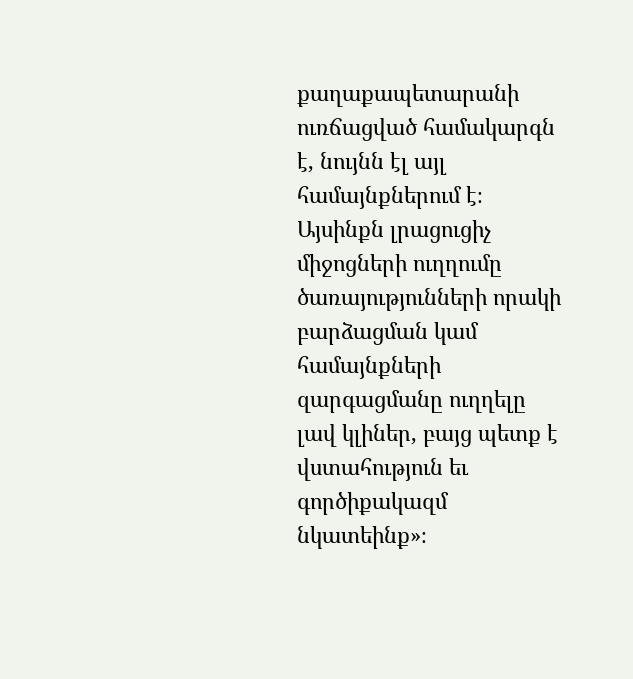քաղաքապետարանի ուռճացված համակարգն է, նույնն էլ այլ համայնքներում է։ Այսինքն լրացուցիչ միջոցների ուղղումը ծառայությունների որակի բարձացման կամ համայնքների զարգացմանը ուղղելը լավ կլիներ, բայց պետք է վստահություն եւ գործիքակազմ նկատեինք»։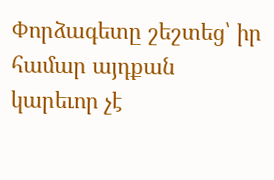Փորձագետը շեշտեց՝ իր համար այդքան կարեւոր չէ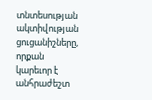տնտեսության ակտիվության ցուցանիշները, որքան կարեւոր է անհրաժեշտ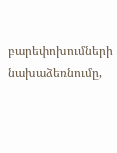բարեփոխումների նախաձեռնումը,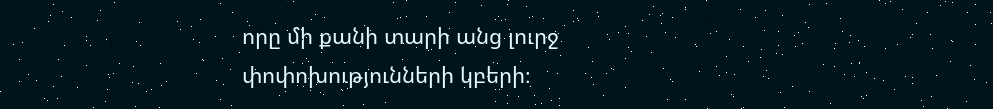որը մի քանի տարի անց լուրջ փոփոխությունների կբերի։